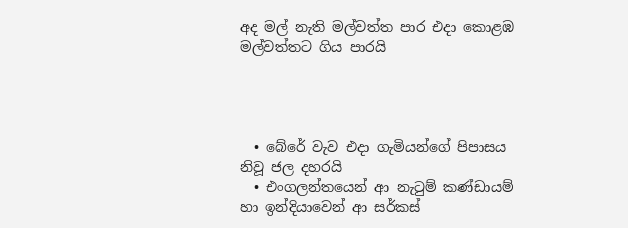අද මල් නැති මල්වත්ත පාර එදා කොළඹ මල්වත්තට ගිය පාරයි




  • බේරේ වැව එදා ගැමියන්ගේ පිපාසය නිවූ ජල දහරයි
  • එංගලන්තයෙන් ආ නැටුම් කණ්ඩායම් හා ඉන්දියාවෙන් ආ සර්කස්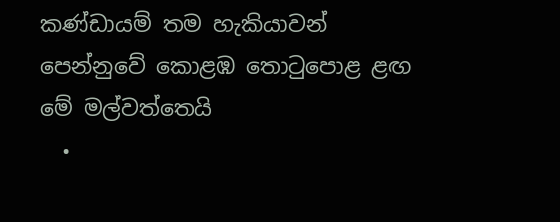කණ්ඩායම් තම හැකියාවන් පෙන්නුවේ කොළඹ තොටුපොළ ළඟ මේ මල්වත්තෙයි
  •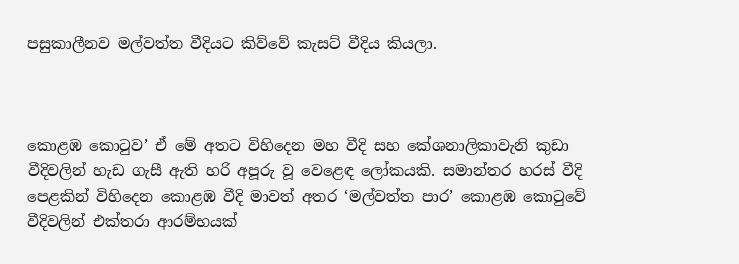පසුකාලීනව මල්වත්ත වීදියට කිව්වේ කැසට් වීදිය කියලා.



කොළඹ කොටුව’ ඒ මේ අතට විහිදෙන මහ වීදි සහ කේශනාලිකාවැනි කුඩා වීදිවලින් හැඩ ගැසී ඇති හරි අපූරු වූ වෙළෙඳ ලෝකයකි. සමාන්තර හරස් වීදි පෙළකින් විහිදෙන කොළඹ වීදි මාවත් අතර ‘මල්වත්ත පාර’ කොළඹ කොටුවේ වීදිවලින් එක්තරා ආරම්භයක්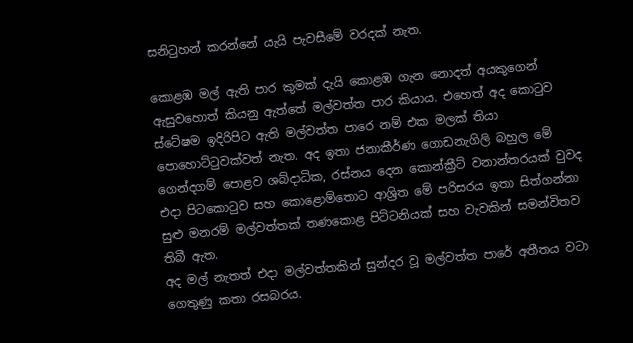සනිටුහන් කරන්නේ යැයි පැවසීමේ වරදක් නැත.

කොළඹ මල් ඇති පාර කුමක් දැයි කොළඹ ගැන නොදත් අයකුගෙන් ඇසුවහොත් කියනු ඇත්තේ මල්වත්ත පාර කියාය. එහෙත් අද කොටුව ස්ටේෂම ඉදිරිපිට ඇති මල්වත්ත පාරෙ නම් එක මලක් තියා පොහොට්ටුවක්වත් නැත. අද ඉතා ජනාකීර්ණ ගොඩනැගිලි බහුල මේ ගෙන්දගම් පොළව ශබ්දාධික, රස්නය දෙන කොන්ක්‍රීට් වනාන්තරයක් වුවද එදා පිටකොටුව සහ කොළොම්තොට ආශ්‍රිත මේ පරිසරය ඉතා සිත්ගන්නා සුළු මනරම් මල්වත්තක් තණකොළ පිට්ටනියක් සහ වැවකින් සමන්විතව තිබී ඇත.
අද මල් නැතත් එදා මල්වත්තකින් සුන්දර වූ මල්වත්ත පාරේ අතීතය වටා ගෙතුණු කතා රසබරය.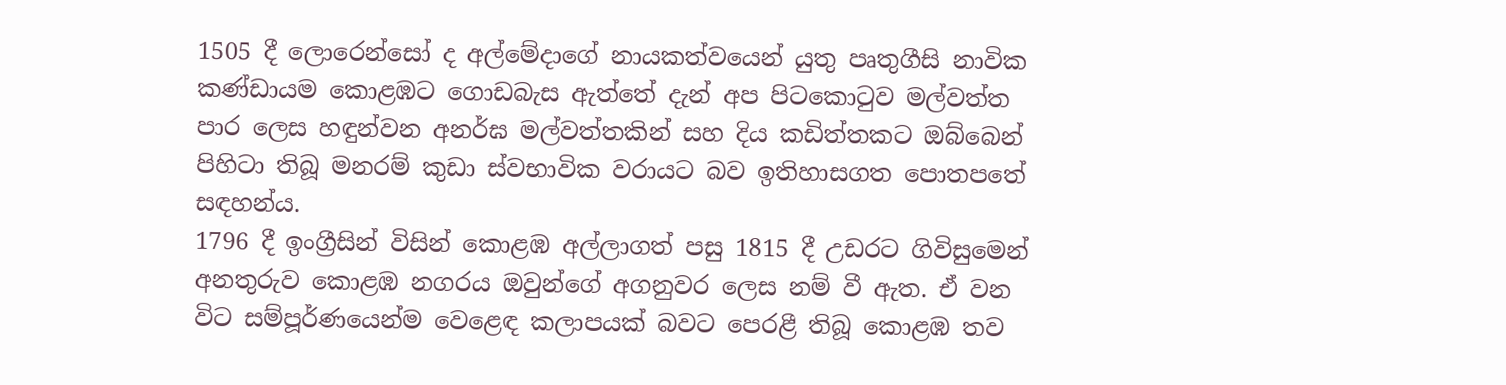1505 දී ලොරෙන්සෝ ද අල්මේදාගේ නායකත්වයෙන් යුතු පෘතුගීසි නාවික කණ්ඩායම කොළඹට ගොඩබැස ඇත්තේ දැන් අප පිටකොටුව මල්වත්ත පාර ලෙස හඳුන්වන අනර්ඝ මල්වත්තකින් සහ දිය කඩිත්තකට ඔබ්බෙන් පිහිටා තිබූ මනරම් කුඩා ස්වභාවික වරායට බව ඉතිහාසගත පොතපතේ සඳහන්ය.
1796 දී ඉංග්‍රීසින් විසින් කොළඹ අල්ලාගත් පසු 1815 දී උඩරට ගිවිසුමෙන් අනතුරුව කොළඹ නගරය ඔවුන්ගේ අගනුවර ලෙස නම් වී ඇත. ඒ වන විට සම්පූර්ණයෙන්ම වෙළෙඳ කලාපයක් බවට පෙරළී තිබූ කොළඹ තව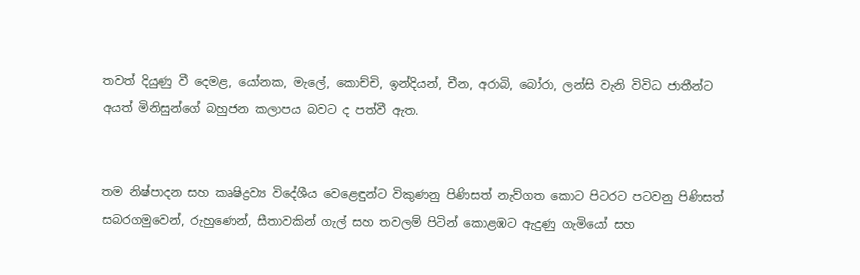තවත් දියුණු වී දෙමළ, යෝනක, මැලේ, කොච්චි, ඉන්දියන්, චීන, අරාබි, බෝරා, ලන්සි වැනි විවිධ ජාතීන්ට අයත් මිනිසුන්ගේ බහුජන කලාපය බවට ද පත්වී ඇත.


තම නිෂ්පාදන සහ කෘෂිද්‍රව්‍ය විදේශීය වෙළෙඳුන්ට විකුණනු පිණිසත් නැව්ගත කොට පිටරට පටවනු පිණිසත් සබරගමුවෙන්, රුහුණෙන්, සීතාවකින් ගැල් සහ තවලම් පිටින් කොළඹට ඇදුණු ගැමියෝ සහ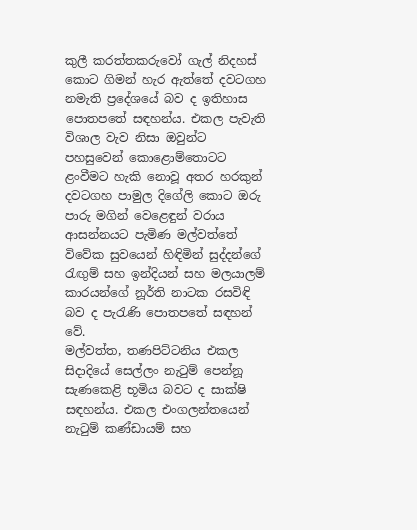කුලී කරත්තකරුවෝ ගැල් නිදහස් කොට ගිමන් හැර ඇත්තේ දවටගහ නමැති ප්‍රදේශයේ බව ද ඉතිහාස පොතපතේ සඳහන්ය. එකල පැවැති විශාල වැව නිසා ඔවුන්ට පහසුවෙන් කොළොම්තොටට ළංවීමට හැකි නොවූ අතර හරකුන් දවටගහ පාමුල දිගේලි කොට ඔරු පාරු මගින් වෙළෙඳුන් වරාය ආසන්නයට පැමිණ මල්වත්තේ විවේක සුවයෙන් හිඳිමින් සුද්දන්ගේ රැඟුම් සහ ඉන්දියන් සහ මලයාලම් කාරයන්ගේ නූර්ති නාටක රසවිඳි බව ද පැරැණි පොතපතේ සඳහන් වේ.
මල්වත්ත, තණපිට්ටනිය එකල සිදාදියේ සෙල්ලං නැටුම් පෙන්නූ සැණකෙළි භූමිය බවට ද සාක්ෂි සඳහන්ය. එකල එංගලන්තයෙන් නැටුම් කණ්ඩායම් සහ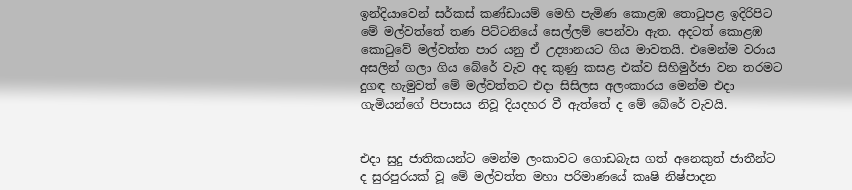ඉන්දියාවෙන් සර්කස් කණ්ඩායම් මෙහි පැමිණ කොළඹ තොටුපළ ඉදිරිපිට මේ මල්වත්තේ තණ පිට්ටනියේ සෙල්ලම් පෙන්වා ඇත. අදටත් කොළඹ කොටුවේ මල්වත්ත පාර යනු ඒ උද්‍යානයට ගිය මාවතයි. එමෙන්ම වරාය අසලින් ගලා ගිය බේරේ වැව අද කුණු කසළ එක්ව සිහිමුර්ජා වන තරමට දුගඳ හැමුවත් මේ මල්වත්තට එදා සිසිලස අලංකාරය මෙන්ම එදා ගැමියන්ගේ පිපාසය නිවූ දියදහර වී ඇත්තේ ද මේ බේරේ වැවයි.


එදා සුදු ජාතිකයන්ට මෙන්ම ලංකාවට ගොඩබැස ගත් අනෙකුත් ජාතීන්ට ද සුරපුරයක් වූ මේ මල්වත්ත මහා පරිමාණයේ කෘෂි නිෂ්පාදන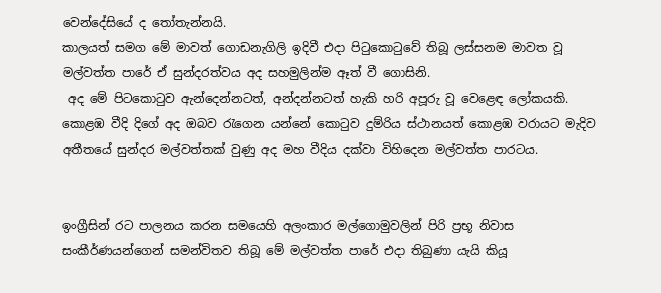වෙන්දේසියේ ද තෝතැන්නයි.
කාලයත් සමග මේ මාවත් ගොඩනැගිලි ඉදිවී එදා පිටුකොටුවේ තිබූ ලස්සනම මාවත වූ මල්වත්ත පාරේ ඒ සුන්දරත්වය අද සහමුලින්ම ඈත් වී ගොසිනි.
 අද මේ පිටකොටුව ඇන්දෙන්නටත්, අන්දන්නටත් හැකි හරි අපූරු වූ වෙළෙඳ ලෝකයකි. කොළඹ වීදි දිගේ අද ඔබව රැගෙන යන්නේ කොටුව දුම්රිය ස්ථානයත් කොළඹ වරායට මැදිව අතීතයේ සුන්දර මල්වත්තක් වුණු අද මහ වීදිය දක්වා විහිදෙන මල්වත්ත පාරටය.


ඉංග්‍රීසින් රට පාලනය කරන සමයෙහි අලංකාර මල්ගොමුවලින් පිරි ප්‍රභූ නිවාස සංකීර්ණයන්ගෙන් සමන්විතව තිබූ මේ මල්වත්ත පාරේ එදා තිබුණා යැයි කියූ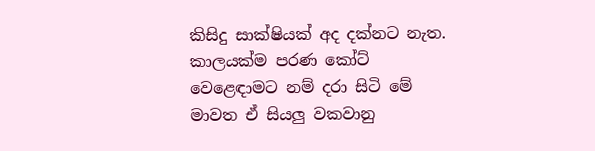කිසිදු සාක්ෂියක් අද දක්නට නැත. කාලයක්ම පරණ කෝට් වෙළෙඳාමට නම් දරා සිටි මේ මාවත ඒ සියලු වකවානු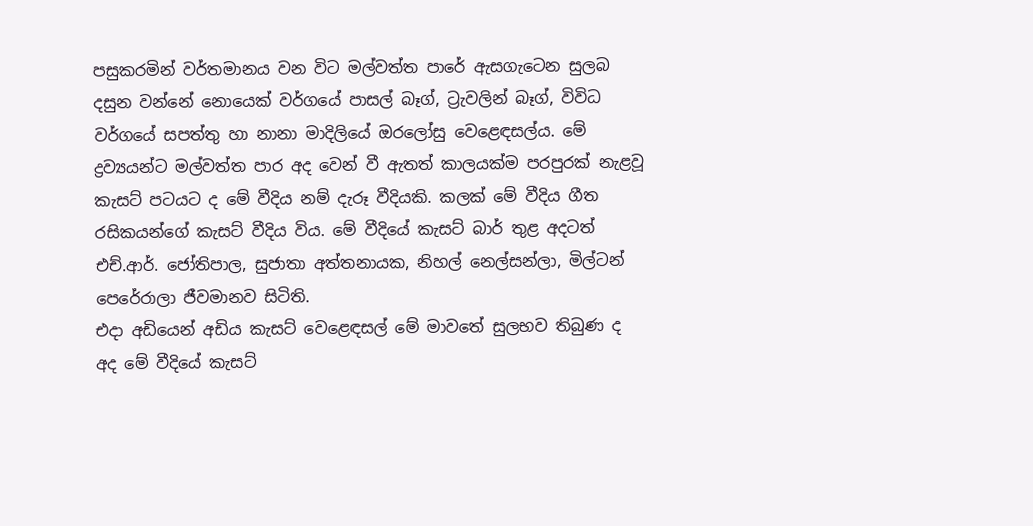පසුකරමින් වර්තමානය වන විට මල්වත්ත පාරේ ඇසගැටෙන සුලබ දසුන වන්නේ නොයෙක් වර්ගයේ පාසල් බෑග්, ට්‍රැවලින් බෑග්, විවිධ වර්ගයේ සපත්තු හා නානා මාදිලියේ ඔරලෝසු වෙළෙඳසල්ය. මේ ද්‍රව්‍යයන්ට මල්වත්ත පාර අද වෙන් වී ඇතත් කාලයක්ම පරපුරක් නැළවූ කැසට් පටයට ද මේ වීදිය නම් දැරූ වීදියකි. කලක් මේ වීදිය ගීත රසිකයන්ගේ කැසට් වීදිය විය. මේ වීදියේ කැසට් බාර් තුළ අදටත් එච්.ආර්. ජෝතිපාල, සුජාතා අත්තනායක, නිහල් නෙල්සන්ලා, මිල්ටන් පෙරේරාලා ජීවමානව සිටිති.
එදා අඩියෙන් අඩිය කැසට් වෙළෙඳසල් මේ මාවතේ සුලභව තිබුණ ද අද මේ වීදියේ කැසට්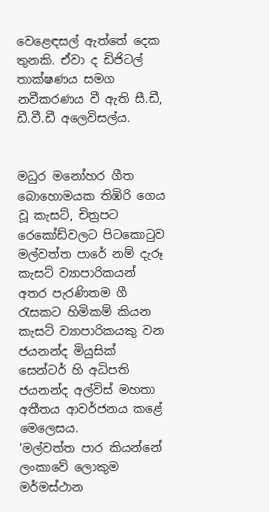වෙළෙඳසල් ඇත්තේ දෙක තුනකි. ඒවා ද ඩිජිටල් තාක්ෂණය සමග නවීකරණය වී ඇති සී.ඩී, ඩී.වී.ඩී අලෙවිසල්ය.


මධුර මනෝහර ගීත බොහොමයක තිඹිරි ගෙය වූ කැසට්, චිත්‍රපට රෙකෝඩ්වලට පිටකොටුව මල්වත්ත පාරේ නම් දැරූ කැසට් ව්‍යාපාරිකයන් අතර පැරණිතම ගී රැසකට හිමිකම් කියන කැසට් ව්‍යාපාරිකයකු වන ජයනන්ද මියුසික් සෙන්ටර් හි අධිපති ජයනන්ද අල්විස් මහතා අතීතය ආවර්ජනය කළේ මෙලෙසය.
‘මල්වත්ත පාර කියන්නේ ලංකාවේ ලොකුම මර්මස්ථාන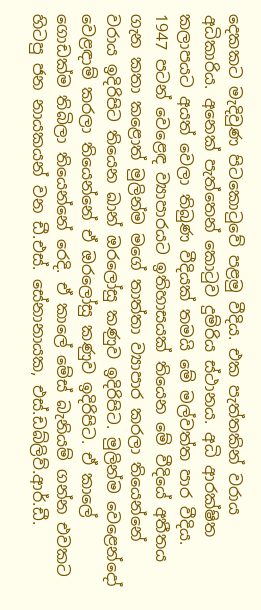දෙකකට මැදිවුණ පිටකොටුවේ පළමු වීදිය. එක පැත්තකින් වරාය අධිකාරිය. අනෙක් පැත්තෙන් කොටුව දුම්රිය ස්ථානය. අධි ආරක්ෂිත කලාපයට අයත් වෙලා තිබුණ වීදියක් තමයි මේ මල්වත්ත පාර වීදිය.
1947 පටන් වෙළෙඳ ව්‍යාපාරයට ඉතිහාසයක් තියෙන මේ වීදියේ අතීතය ගැන කතා කළොත් මුලින්ම මගේ තාත්තා ව්‍යාපාර කරලා තියෙන්නේ වරාය ඉදිරිපිට තියෙන ඛාන් ඔරලෝසු කණුව ඉදිරිපිට. මුලින්ම වෙළෙන්දෝ වෙළඳාම් කරලා තියෙන්නේ ඒ ඔරලෝසු කණුව ඉදිරිපිට. ඒ කාලේ ගොඩක්ම තිබිලා තියෙන්නේ රෙදි. ඒ කාලේ මේස් බැනියම් ගන්න එවකට හිටපු ජන නායකයන් වන ඩී.එස්. සේනානායක, එස්.ඩබ්ලිව්.ආර්.ඩී.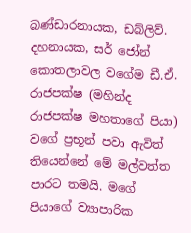බණ්ඩාරනායක, ඩබ්ලිව්. දහනායක, සර් ජෝන් කොතලාවල වගේම ඩී.ඒ. රාජපක්ෂ (මහින්ද රාජපක්ෂ මහතාගේ පියා) වගේ ප්‍රභූන් පවා ඇවිත් තියෙන්නේ මේ මල්වත්ත පාරට තමයි. මගේ පියාගේ ව්‍යාපාරික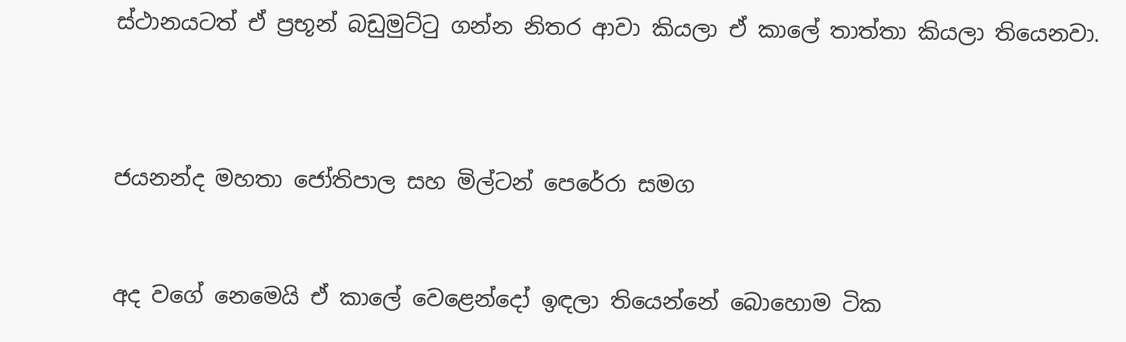ස්ථානයටත් ඒ ප්‍රභූන් බඩුමුට්ටු ගන්න නිතර ආවා කියලා ඒ කාලේ තාත්තා කියලා තියෙනවා.



ජයනන්ද මහතා ජෝතිපාල සහ මිල්ටන් පෙරේරා සමග


අද වගේ නෙමෙයි ඒ කාලේ වෙළෙන්දෝ ඉඳලා තියෙන්නේ බොහොම ටික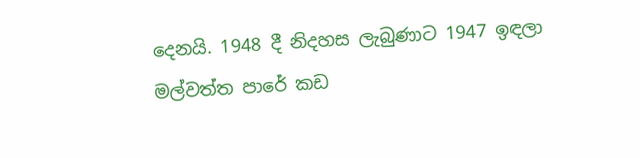දෙනයි. 1948 දී නිදහස ලැබුණාට 1947 ඉඳලා මල්වත්ත පාරේ කඩ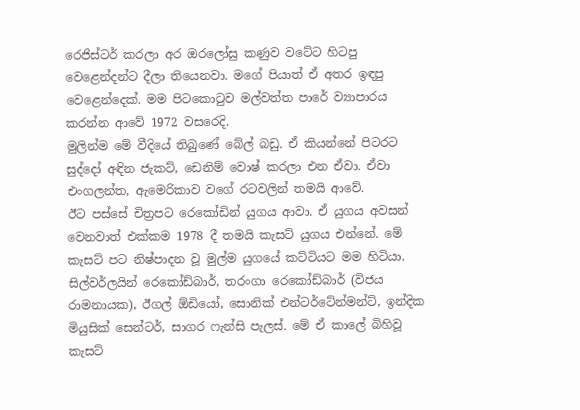රෙජිස්ටර් කරලා අර ඔරලෝසු කණුව වටේට හිටපු වෙළෙන්දන්ට දීලා තියෙනවා. මගේ පියාත් ඒ අතර ඉඳපු වෙළෙන්දෙක්. මම පිටකොටුව මල්වත්ත පාරේ ව්‍යාපාරය කරන්න ආවේ 1972 වසරෙදි.
මුලින්ම මේ වීදියේ තිබුණේ බේල් බඩු. ඒ කියන්නේ පිටරට සුද්දෝ අඳින ජැකට්, ඩෙනිම් වොෂ් කරලා එන ඒවා. ඒවා එංගලන්ත, ඇමෙරිකාව වගේ රටවලින් තමයි ආවේ.
ඊට පස්සේ චිත්‍රපට රෙකෝඩින් යුගය ආවා. ඒ යුගය අවසන් වෙනවාත් එක්කම 1978 දී තමයි කැසට් යුගය එන්නේ. මේ කැසට් පට නිෂ්පාදන වූ මුල්ම යුගයේ කට්ටියට මම හිටියා. සිල්වර්ලයින් රෙකෝඩ්බාර්, තරංගා රෙකෝඩ්බාර් (විජය රාමනායක), ඊගල් ඕඩියෝ, සොනික් එන්ටර්ටේන්මන්ට්, ඉන්දික මියුසික් සෙන්ටර්, සාගර ෆැන්සි පැලස්. මේ ඒ කාලේ බිහිවූ කැසට්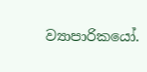ව්‍යාපාරිකයෝ.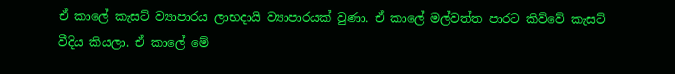ඒ කාලේ කැසට් ව්‍යාපාරය ලාභදායි ව්‍යාපාරයක් වුණා. ඒ කාලේ මල්වත්ත පාරට කිව්වේ කැසට් වීදිය කියලා. ඒ කාලේ මේ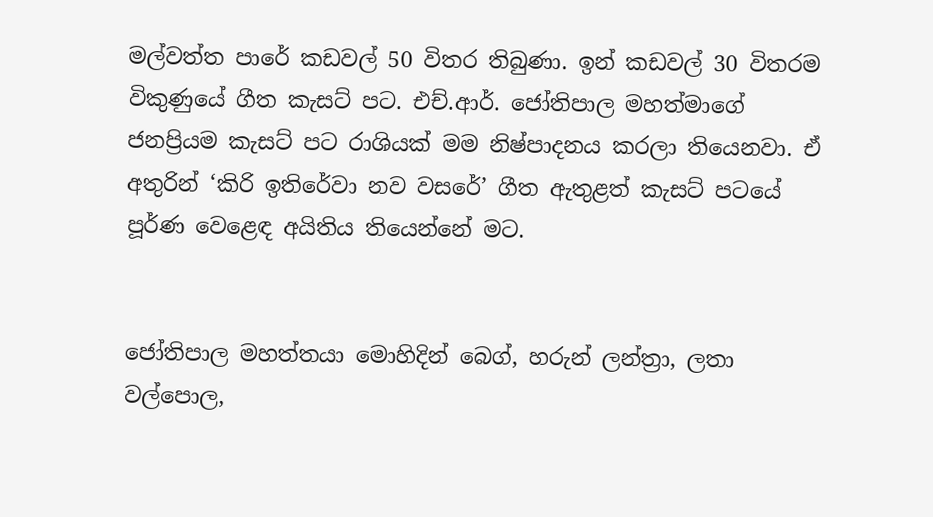මල්වත්ත පාරේ කඩවල් 50 විතර තිබුණා. ඉන් කඩවල් 30 විතරම විකුණුයේ ගීත කැසට් පට. එච්.ආර්. ජෝතිපාල මහත්මාගේ ජනප්‍රියම කැසට් පට රාශියක් මම නිෂ්පාදනය කරලා තියෙනවා. ඒ අතුරින් ‘කිරි ඉතිරේවා නව වසරේ’ ගීත ඇතුළත් කැසට් පටයේ පූර්ණ වෙළෙඳ අයිතිය තියෙන්නේ මට.


ජෝතිපාල මහත්තයා මොහිදින් බෙග්, හරුන් ලන්ත්‍රා, ලතා වල්පොල,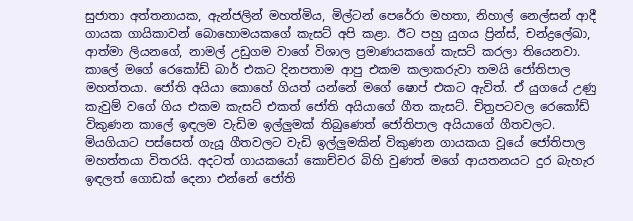සුජාතා අත්තනායක, ඇන්ජලින් මහත්මිය, මිල්ටන් පෙරේරා මහතා, නිහාල් නෙල්සන් ආදී ගායක ගායිකාවන් බොහොමයකගේ කැසට් අපි කළා. ඊට පහු යුගය ප්‍රින්ස්, චන්ද්‍රලේඛා, ආත්මා ලියනගේ, නාමල් උඩුගම වාගේ විශාල ප්‍රමාණයකගේ කැසට් කරලා තියෙනවා.
කාලේ මගේ රෙකෝඩ් බාර් එකට දිනපතාම ආපු එකම කලාකරුවා තමයි ජෝතිපාල මහත්තයා. ජෝති අයියා කොහේ ගියත් යන්නේ මගේ ෂොප් එකට ඇවිත්. ඒ යුගයේ උණු කැවුම් වගේ ගිය එකම කැසට් එකත් ජෝති අයියාගේ ගීත කැසට්. චිත්‍රපටවල රෙකෝඩ් විකුණන කාලේ ඉඳලම වැඩිම ඉල්ලුමක් තිබුණෙත් ජෝතිපාල අයියාගේ ගීතවලට. මියගියාට පස්සෙත් ගැයූ ගීතවලට වැඩි ඉල්ලුමකින් විකුණන ගායකයා වූයේ ජෝතිපාල මහත්තයා විතරයි. අදටත් ගායකයෝ කොච්චර බිහි වුණත් මගේ ආයතනයට දුර බැහැර ඉඳලත් ගොඩක් දෙනා එන්නේ ජෝති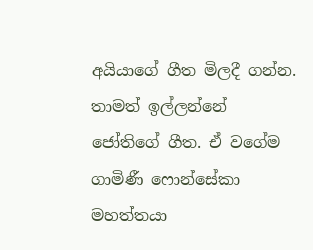අයියාගේ ගීත මිලදී ගන්න. තාමත් ඉල්ලන්නේ ජෝතිගේ ගීත. ඒ වගේම ගාමිණී ෆොන්සේකා මහත්තයා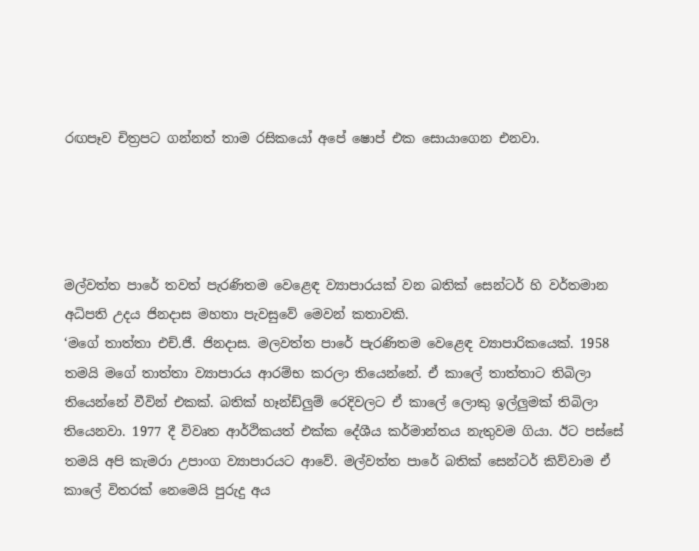රඟපෑව චිත්‍රපට ගන්නත් තාම රසිකයෝ අපේ ෂොප් එක සොයාගෙන එනවා.




මල්වත්ත පාරේ තවත් පැරණිතම වෙළෙඳ ව්‍යාපාරයක් වන බතික් සෙන්ටර් හි වර්තමාන අධිපති උදය ජිනදාස මහතා පැවසුවේ මෙවන් කතාවකි.
‘මගේ තාත්තා එච්.ජී. ජිනදාස. මලවත්ත පාරේ පැරණිතම වෙළෙඳ ව්‍යාපාරිකයෙක්. 1958 තමයි මගේ තාත්තා ව්‍යාපාරය ආරම්භ කරලා තියෙන්නේ. ඒ කාලේ තාත්තාට තිබිලා තියෙන්නේ වීවින් එකක්. බතික් හෑන්ඩ්ලුම් රෙදිවලට ඒ කාලේ ලොකු ඉල්ලුමක් තිබිලා තියෙනවා. 1977 දී විවෘත ආර්ථිකයත් එක්ක දේශීය කර්මාන්තය නැතුවම ගියා. ඊට පස්සේ තමයි අපි කැමරා උපාංග ව්‍යාපාරයට ආවේ. මල්වත්ත පාරේ බතික් සෙන්ටර් කිව්වාම ඒ කාලේ විතරක් නෙමෙයි පුරුදු අය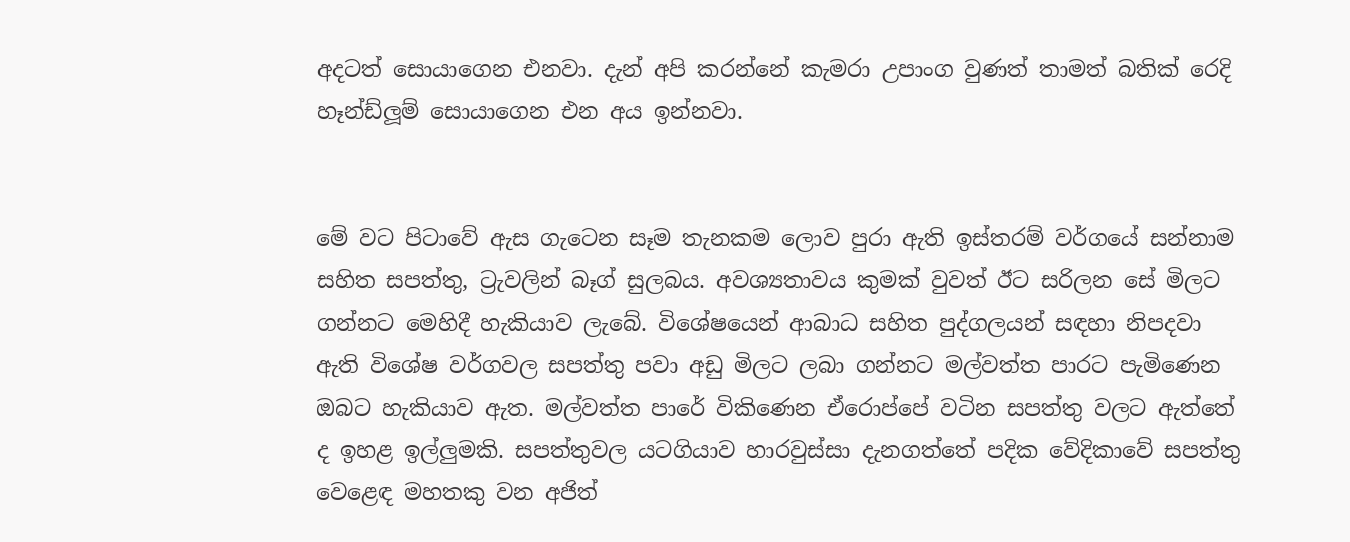අදටත් සොයාගෙන එනවා. දැන් අපි කරන්නේ කැමරා උපාංග වුණත් තාමත් බතික් රෙදි හෑන්ඩ්ලූම් සොයාගෙන එන අය ඉන්නවා.


මේ වට පිටාවේ ඇස ගැටෙන සෑම තැනකම ලොව පුරා ඇති ඉස්තරම් වර්ගයේ සන්නාම සහිත සපත්තු, ට්‍රැවලින් බෑග් සුලබය. අවශ්‍යතාවය කුමක් වුවත් ඊට සරිලන සේ මිලට ගන්නට මෙහිදී හැකියාව ලැබේ. විශේෂයෙන් ආබාධ සහිත පුද්ගලයන් සඳහා නිපදවා ඇති විශේෂ වර්ගවල සපත්තු පවා අඩු මිලට ලබා ගන්නට මල්වත්ත පාරට පැමිණෙන ඔබට හැකියාව ඇත. මල්වත්ත පාරේ විකිණෙන ඒරොප්පේ වටින සපත්තු වලට ඇත්තේ ද ඉහළ ඉල්ලුමකි. සපත්තුවල යටගියාව හාරවුස්සා දැනගත්තේ පදික වේදිකාවේ සපත්තු වෙළෙඳ මහතකු වන අජිත්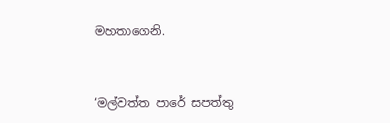මහතාගෙනි.


‘මල්වත්ත පාරේ සපත්තු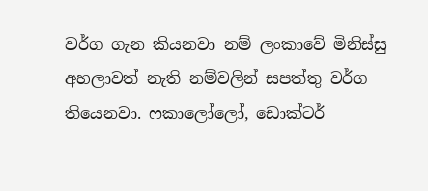වර්ග ගැන කියනවා නම් ලංකාවේ මිනිස්සු අහලාවත් නැති නම්වලින් සපත්තු වර්ග තියෙනවා. ෆකාලෝලෝ, ඩොක්ටර්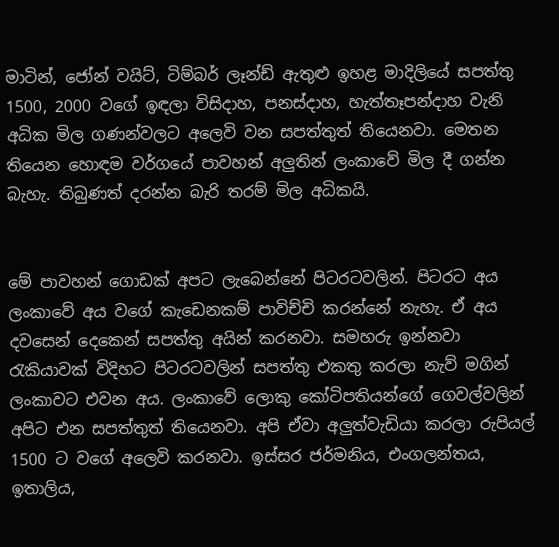මාටින්, ජෝන් වයිට්, ටිම්බර් ලෑන්ඩ් ඇතුළු ඉහළ මාදිලියේ සපත්තු 1500, 2000 වගේ ඉඳලා විසිදාහ, පනස්දාහ, හැත්තෑපන්දාහ වැනි අධික මිල ගණන්වලට අලෙවි වන සපත්තුත් තියෙනවා. මෙතන තියෙන හොඳම වර්ගයේ පාවහන් අලුතින් ලංකාවේ මිල දී ගන්න බැහැ. තිබුණත් දරන්න බැරි තරම් මිල අධිකයි.


මේ පාවහන් ගොඩක් අපට ලැබෙන්නේ පිටරටවලින්. පිටරට අය ලංකාවේ අය වගේ කැඩෙනකම් පාවිච්චි කරන්නේ නැහැ. ඒ අය දවසෙන් දෙකෙන් සපත්තු අයින් කරනවා. සමහරු ඉන්නවා රැකියාවක් විදිහට පිටරටවලින් සපත්තු එකතු කරලා නැව් මගින් ලංකාවට එවන අය. ලංකාවේ ලොකු කෝටිපතියන්ගේ ගෙවල්වලින් අපිට එන සපත්තුත් තියෙනවා. අපි ඒවා අලුත්වැඩියා කරලා රුපියල් 1500 ට වගේ අලෙවි කරනවා. ඉස්සර ජර්මනිය, එංගලන්තය, ඉතාලිය,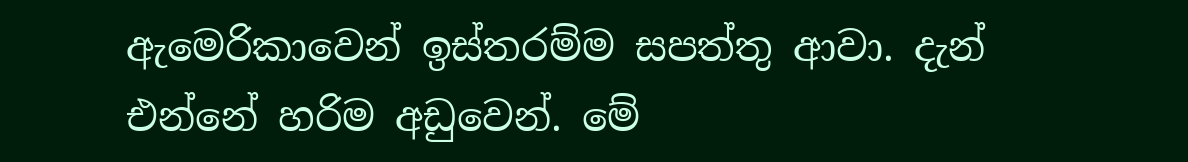ඇමෙරිකාවෙන් ඉස්තරම්ම සපත්තු ආවා. දැන් එන්නේ හරිම අඩුවෙන්. මේ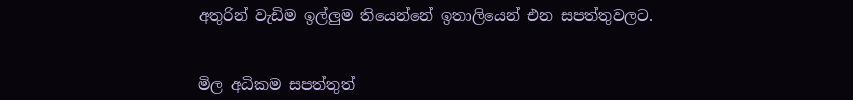අතුරින් වැඩිම ඉල්ලුම තියෙන්නේ ඉතාලියෙන් එන සපත්තුවලට.


මිල අධිකම සපත්තුත්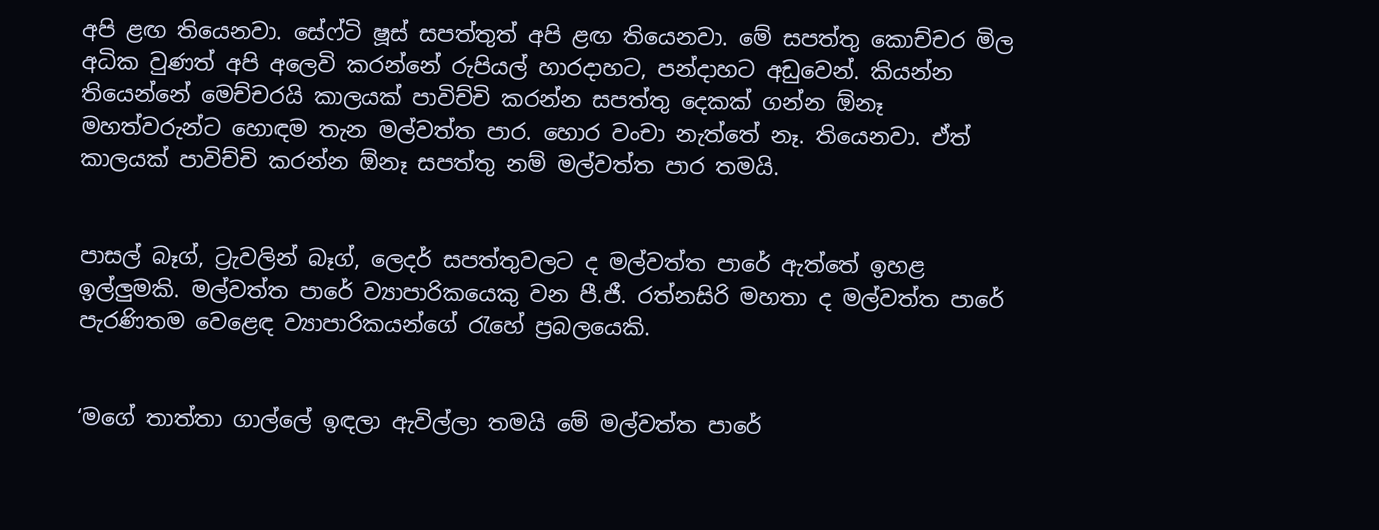අපි ළඟ තියෙනවා. සේෆ්ටි ෂූස් සපත්තුත් අපි ළඟ තියෙනවා. මේ සපත්තු කොච්චර මිල අධික වුණත් අපි අලෙවි කරන්නේ රුපියල් හාරදාහට, පන්දාහට අඩුවෙන්. කියන්න තියෙන්නේ මෙච්චරයි කාලයක් පාවිච්චි කරන්න සපත්තු දෙකක් ගන්න ඕනෑ මහත්වරුන්ට හොඳම තැන මල්වත්ත පාර. හොර වංචා නැත්තේ නෑ. තියෙනවා. ඒත් කාලයක් පාවිච්චි කරන්න ඕනෑ සපත්තු නම් මල්වත්ත පාර තමයි.


පාසල් බෑග්, ට්‍රැවලින් බෑග්, ලෙදර් සපත්තුවලට ද මල්වත්ත පාරේ ඇත්තේ ඉහළ ඉල්ලුමකි. මල්වත්ත පාරේ ව්‍යාපාරිකයෙකු වන පී.ජී. රත්නසිරි මහතා ද මල්වත්ත පාරේ පැරණිතම වෙළෙඳ ව්‍යාපාරිකයන්ගේ රැහේ ප්‍රබලයෙකි.


‘මගේ තාත්තා ගාල්ලේ ඉඳලා ඇවිල්ලා තමයි මේ මල්වත්ත පාරේ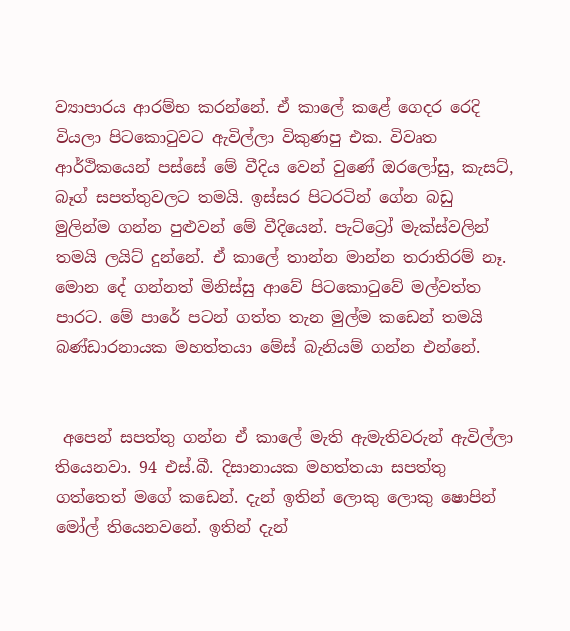ව්‍යාපාරය ආරම්භ කරන්නේ. ඒ කාලේ කළේ ගෙදර රෙදි වියලා පිටකොටුවට ඇවිල්ලා විකුණපු එක. විවෘත ආර්ථිකයෙන් පස්සේ මේ වීදිය වෙන් වුණේ ඔරලෝසු, කැසට්, බෑග් සපත්තුවලට තමයි. ඉස්සර පිටරටින් ගේන බඩු මුලින්ම ගන්න පුළුවන් මේ වීදියෙන්. පැට්ට්‍රෝ මැක්ස්වලින් තමයි ලයිට් දුන්නේ. ඒ කාලේ තාන්න මාන්න තරාතිරම් නෑ. මොන දේ ගන්නත් මිනිස්සු ආවේ පිටකොටුවේ මල්වත්ත පාරට. මේ පාරේ පටන් ගත්ත තැන මුල්ම කඩෙන් තමයි බණ්ඩාරනායක මහත්තයා මේස් බැනියම් ගන්න එන්නේ.


 අපෙන් සපත්තු ගන්න ඒ කාලේ මැති ඇමැතිවරුන් ඇවිල්ලා තියෙනවා. 94 එස්.බී. දිසානායක මහත්තයා සපත්තු ගත්තෙත් මගේ කඩෙන්. දැන් ඉතින් ලොකු ලොකු ෂොපින් මෝල් තියෙනවනේ. ඉතින් දැන්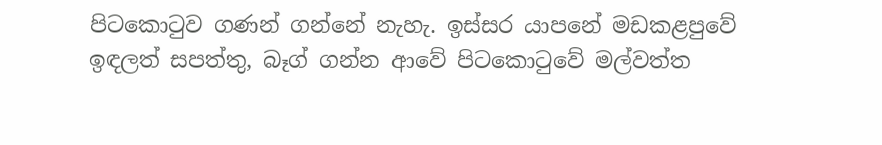පිටකොටුව ගණන් ගන්නේ නැහැ. ඉස්සර යාපනේ මඩකළපුවේ ඉඳලත් සපත්තු, බෑග් ගන්න ආවේ පිටකොටුවේ මල්වත්ත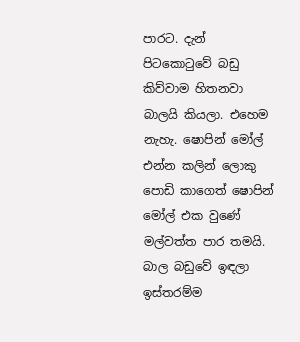පාරට. දැන් පිටකොටුවේ බඩු කිව්වාම හිතනවා බාලයි කියලා. එහෙම නැහැ. ෂොපින් මෝල් එන්න කලින් ලොකු පොඩි කාගෙත් ෂොපින් මෝල් එක වුණේ මල්වත්ත පාර තමයි. බාල බඩුවේ ඉඳලා ඉස්තරම්ම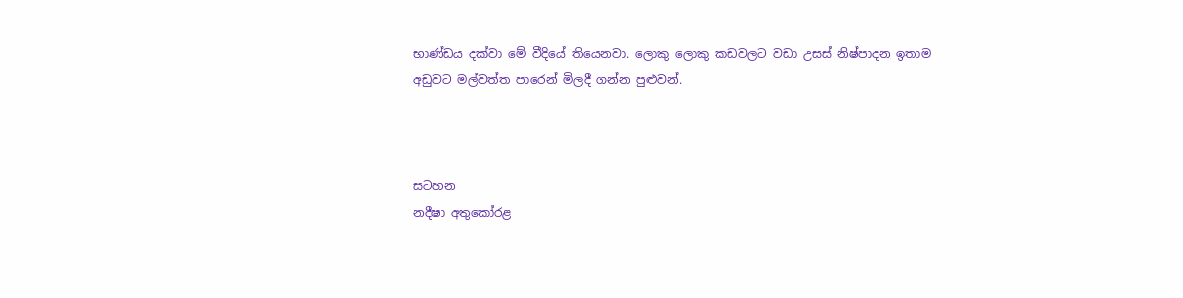භාණ්ඩය දක්වා මේ වීදියේ තියෙනවා. ලොකු ලොකු කඩවලට වඩා උසස් නිෂ්පාදන ඉතාම අඩුවට මල්වත්ත පාරෙන් මිලදී ගන්න පුළුවන්.



සටහන
නදීෂා අතුකෝරළ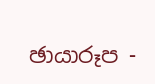ඡායාරූප -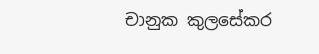චානුක කුලසේකර